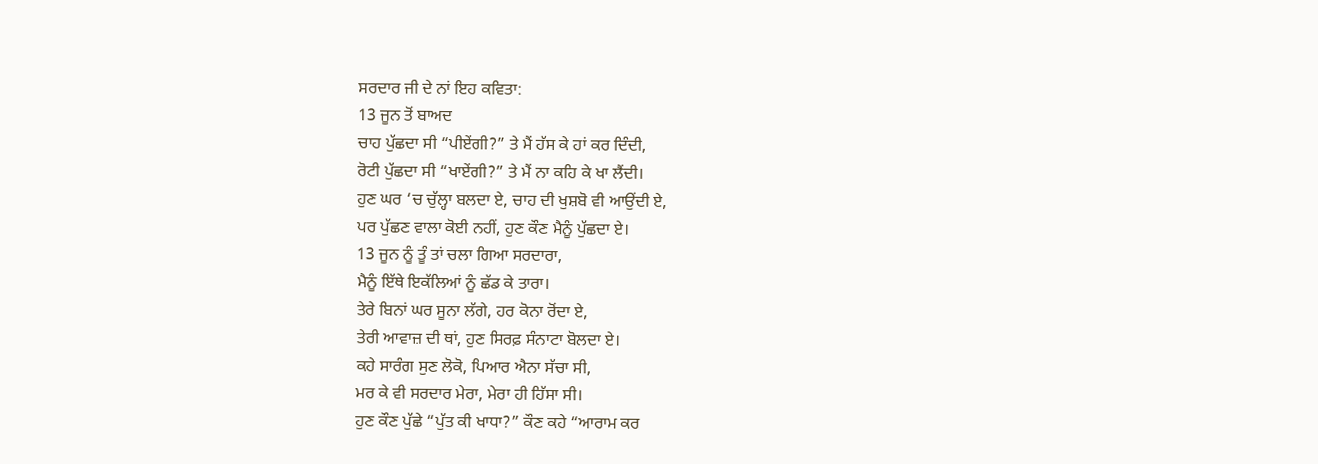ਸਰਦਾਰ ਜੀ ਦੇ ਨਾਂ ਇਹ ਕਵਿਤਾ:
13 ਜੂਨ ਤੋਂ ਬਾਅਦ
ਚਾਹ ਪੁੱਛਦਾ ਸੀ “ਪੀਏਂਗੀ?” ਤੇ ਮੈਂ ਹੱਸ ਕੇ ਹਾਂ ਕਰ ਦਿੰਦੀ,
ਰੋਟੀ ਪੁੱਛਦਾ ਸੀ “ਖਾਏਂਗੀ?” ਤੇ ਮੈਂ ਨਾ ਕਹਿ ਕੇ ਖਾ ਲੈਂਦੀ।
ਹੁਣ ਘਰ ‘ਚ ਚੁੱਲ੍ਹਾ ਬਲਦਾ ਏ, ਚਾਹ ਦੀ ਖੁਸ਼ਬੋ ਵੀ ਆਉਂਦੀ ਏ,
ਪਰ ਪੁੱਛਣ ਵਾਲਾ ਕੋਈ ਨਹੀਂ, ਹੁਣ ਕੌਣ ਮੈਨੂੰ ਪੁੱਛਦਾ ਏ।
13 ਜੂਨ ਨੂੰ ਤੂੰ ਤਾਂ ਚਲਾ ਗਿਆ ਸਰਦਾਰਾ,
ਮੈਨੂੰ ਇੱਥੇ ਇਕੱਲਿਆਂ ਨੂੰ ਛੱਡ ਕੇ ਤਾਰਾ।
ਤੇਰੇ ਬਿਨਾਂ ਘਰ ਸੂਨਾ ਲੱਗੇ, ਹਰ ਕੋਨਾ ਰੋਂਦਾ ਏ,
ਤੇਰੀ ਆਵਾਜ਼ ਦੀ ਥਾਂ, ਹੁਣ ਸਿਰਫ਼ ਸੰਨਾਟਾ ਬੋਲਦਾ ਏ।
ਕਹੇ ਸਾਰੰਗ ਸੁਣ ਲੋਕੋ, ਪਿਆਰ ਐਨਾ ਸੱਚਾ ਸੀ,
ਮਰ ਕੇ ਵੀ ਸਰਦਾਰ ਮੇਰਾ, ਮੇਰਾ ਹੀ ਹਿੱਸਾ ਸੀ।
ਹੁਣ ਕੌਣ ਪੁੱਛੇ “ਪੁੱਤ ਕੀ ਖਾਧਾ?” ਕੌਣ ਕਹੇ “ਆਰਾਮ ਕਰ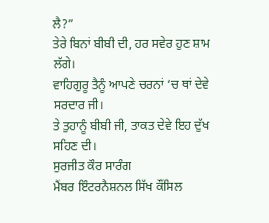ਲੈ?”
ਤੇਰੇ ਬਿਨਾਂ ਬੀਬੀ ਦੀ, ਹਰ ਸਵੇਰ ਹੁਣ ਸ਼ਾਮ ਲੱਗੇ।
ਵਾਹਿਗੁਰੂ ਤੈਨੂੰ ਆਪਣੇ ਚਰਨਾਂ ‘ਚ ਥਾਂ ਦੇਵੇ ਸਰਦਾਰ ਜੀ।
ਤੇ ਤੁਹਾਨੂੰ ਬੀਬੀ ਜੀ, ਤਾਕਤ ਦੇਵੇ ਇਹ ਦੁੱਖ ਸਹਿਣ ਦੀ।
ਸੁਰਜੀਤ ਕੌਰ ਸਾਰੰਗ
ਮੈਂਬਰ ਇੰਟਰਨੈਸ਼ਨਲ ਸਿੱਖ ਕੌਂਸਿਲ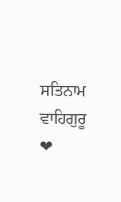ਸਤਿਨਾਮ ਵਾਹਿਗੁਰੂ ❤